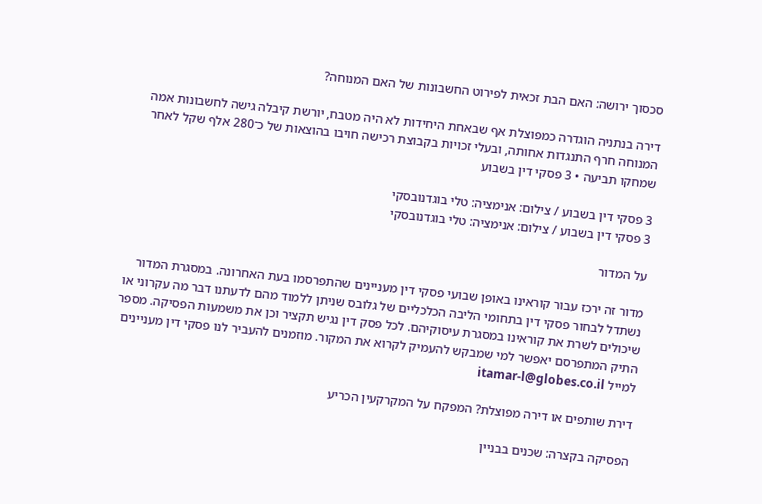סכסוך ירושה: האם הבת זכאית לפירוט החשבונות של האם המנוחה?

דירה בנתניה הוגדרה כמפוצלת אף שבאחת היחידות לא היה מטבח, יורשת קיבלה גישה לחשבונות אמה המנוחה חרף התנגדות אחותה, ובעלי זכויות בקבוצת רכישה חויבו בהוצאות של כ־280 אלף שקל לאחר שמחקו תביעה • 3 פסקי דין בשבוע

3 פסקי דין בשבוע / צילום: אנימציה: טלי בוגדנובסקי
3 פסקי דין בשבוע / צילום: אנימציה: טלי בוגדנובסקי

על המדור

מדור זה ירכז עבור קוראינו באופן שבועי פסקי דין מעניינים שהתפרסמו בעת האחרונה. במסגרת המדור נשתדל לבחור פסקי דין בתחומי הליבה הכלכליים של גלובס שניתן ללמוד מהם לדעתנו דבר מה עקרוני או שיכולים לשרת את קוראינו במסגרת עיסוקיהם. לכל פסק דין נגיש תקציר וכן את משמעות הפסיקה. מספר התיק המתפרסם יאפשר למי שמבקש להעמיק לקרוא את המקור. מוזמנים להעביר לנו פסקי דין מעניינים למייל itamar-l@globes.co.il

דירת שותפים או דירה מפוצלת? המפקח על המקרקעין הכריע

הפסיקה בקצרה: שכנים בבניין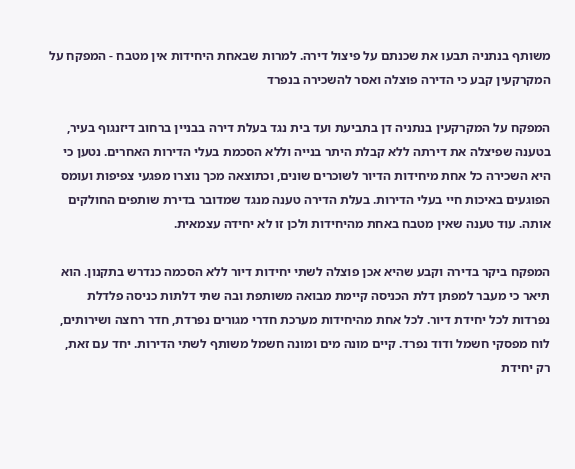משותף בנתניה תבעו את שכנתם על פיצול דירה. למרות שבאחת היחידות אין מטבח - המפקח על המקרקעין קבע כי הדירה פוצלה ואסר להשכירה בנפרד

המפקח על המקרקעין בנתניה דן בתביעת ועד בית נגד בעלת דירה בבניין ברחוב דיזנגוף בעיר, בטענה שפיצלה את דירתה ללא קבלת היתר בנייה וללא הסכמת בעלי הדירות האחרים. נטען כי היא השכירה כל אחת מיחידות הדיור לשוכרים שונים, וכתוצאה מכך נוצרו מפגעי צפיפות ועומס הפוגעים באיכות חיי בעלי הדירות. בעלת הדירה טענה מנגד שמדובר בדירת שותפים החולקים אותה. עוד טענה שאין מטבח באחת מהיחידות ולכן זו לא יחידה עצמאית.

המפקח ביקר בדירה וקבע שהיא אכן פוצלה לשתי יחידות דיור ללא הסכמה כנדרש בתקנון. הוא תיאר כי מעבר למפתן דלת הכניסה קיימת מבואה משותפת ובה שתי דלתות כניסה פלדלת נפרדות לכל יחידת דיור. לכל אחת מהיחידות מערכת חדרי מגורים נפרדת, חדר רחצה ושירותים, לוח מפסקי חשמל ודוד נפרד. קיים מונה מים ומונה חשמל משותף לשתי הדירות. יחד עם זאת, רק יחידת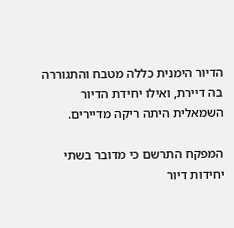הדיור הימנית כללה מטבח והתגוררה בה דיירת, ואילו יחידת הדיור השמאלית היתה ריקה מדיירים.

המפקח התרשם כי מדובר בשתי יחידות דיור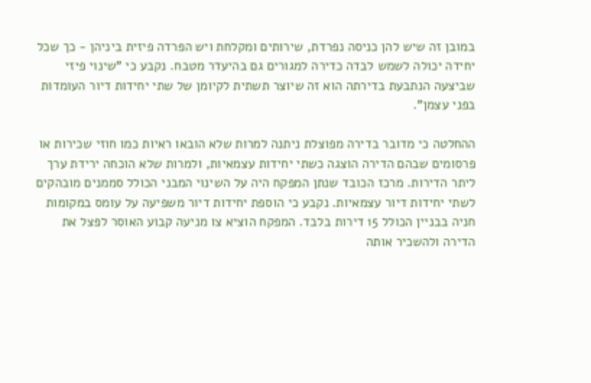במובן זה שיש להן כניסה נפרדת, שירותים ומקלחת ויש הפרדה פיזית ביניהן - כך שכל יחידה יכולה לשמש לבדה כדירה למגורים גם בהיעדר מטבח. נקבע כי "שינוי פיזי שביצעה הנתבעת בדירתה הוא זה שיוצר תשתית לקיומן של שתי יחידות דיור העומדות בפני עצמן".

ההחלטה כי מדובר בדירה מפוצלת ניתנה למרות שלא הובאו ראיות כמו חוזי שכירות או פרסומים שבהם הדירה הוצגה כשתי יחידות עצמאיות, ולמרות שלא הוכחה ירידת ערך ליתר הדירות. מרכז הכובד שנתן המפקח היה על השינוי המבני הכולל סממנים מובהקים לשתי יחידות דיור עצמאיות. נקבע כי הוספת יחידות דיור משפיעה על עומס במקומות חניה בבניין הכולל 15 דירות בלבד. המפקח הוציא צו מניעה קבוע האוסר לפצל את הדירה ולהשכיר אותה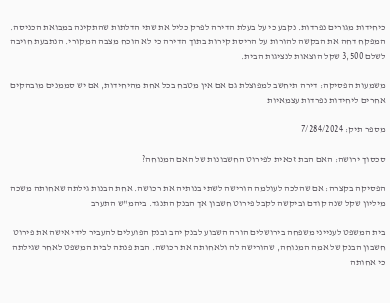כיחידות מגורים נפרדות. נקבע כי על בעלת הדירה לפרק כליל את שתי הדלתות שהתקינה במבואת הכניסה. המפקח דחה את הבקשה להורות על הריסת קירות בתוך הדירה כי לא הוכח מצבה המקורי. הנתבעת חויבה לשלם 3,500 שקל הוצאות לנציגות הבית.

משמעות הפסיקה: דירה תיחשב למפוצלת גם אם אין מטבח בכל אחת מהיחידות, אם יש סממנים מובהקים אחרים ליחידות נפרדות עצמאיות

מספר תיק: 7/284/2024

סכסוך ירושה: האם הבת זכאית לפירוט החשבונות של האם המנוחה?

הפסיקה בקצרה: אם שהלכה לעולמה הורישה לשתי בנותיה את רכושה. אחת הבנות גילתה שאחותה משכה מיליון שקל שנה קודם וביקשה לקבל פירוט חשבון אך הבנק התנגד. ביהמ"ש התערב

בית המשפט לענייני משפחה בירושלים הורה השבוע לבנק יהב ובנק הפועלים להעביר לידי אישה את פירוט חשבון הבנק של אמה המנוחה, שהורישה לה ולאחותה את רכושה. הבת פנתה לבית המשפט לאחר שגילתה כי אחותה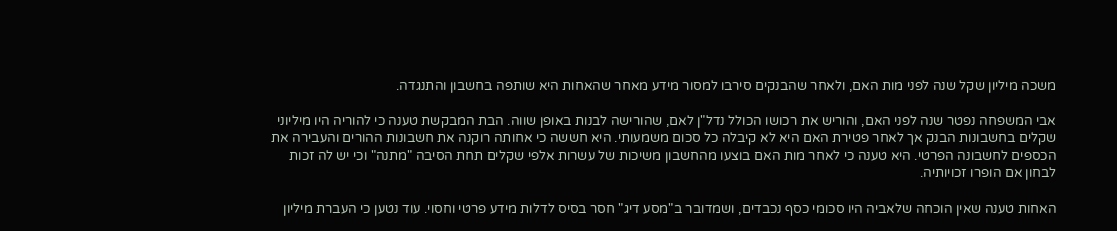משכה מיליון שקל שנה לפני מות האם, ולאחר שהבנקים סירבו למסור מידע מאחר שהאחות היא שותפה בחשבון והתנגדה.

אבי המשפחה נפטר שנה לפני האם, והוריש את רכושו הכולל נדל"ן לאם, שהורישה לבנות באופן שווה. הבת המבקשת טענה כי להוריה היו מיליוני שקלים בחשבונות הבנק אך לאחר פטירת האם היא לא קיבלה כל סכום משמעותי. היא חששה כי אחותה רוקנה את חשבונות ההורים והעבירה את הכספים לחשבונה הפרטי. היא טענה כי לאחר מות האם בוצעו מהחשבון משיכות של עשרות אלפי שקלים תחת הסיבה "מתנה" וכי יש לה זכות לבחון אם הופרו זכויותיה.

האחות טענה שאין הוכחה שלאביה היו סכומי כסף נכבדים, ושמדובר ב"מסע דיג" חסר בסיס לדלות מידע פרטי וחסוי. עוד נטען כי העברת מיליון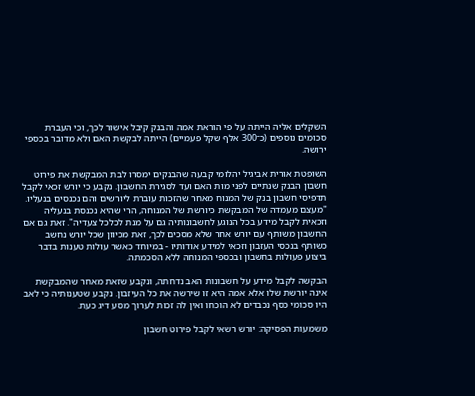השקלים אליה הייתה על פי הוראת אמה והבנק קיבל אישור לכך, וכי העברת סכומים נוספים (כ־300 אלף שקל פעמיים) הייתה לבקשת האם ולא מדובר בכספי ירושה.

השופטת אורית אביגיל יהלומי קבעה שהבנקים ימסרו לבת המבקשת את פירוט חשבון הבנק שנתיים לפני מות האם ועד לסגירת החשבון. נקבע כי יורש זכאי לקבל תדפיסי חשבון בנק של המנוח מאחר שהזכות עוברת ליורשים והם נכנסים בנעליו. "מעצם מעמדה של המבקשת כיורשת של המנוחה, הרי שהיא נכנסת בנעליה וזכאית לקבל מידע בכל הנוגע לחשבונותיה גם על מנת לכלכל צעדיה". זאת גם אם החשבון משותף עם יורש אחר שלא מסכים לכך, זאת מכיוון שכל יורש נחשב כשותף בנכסי העזבון וזכאי למידע אודותיו - במיוחד כאשר עולות טענות בדבר ביצוע פעולות בחשבון ובכספי המנוחה ללא הסכמתה.

הבקשה לקבל מידע על חשבונות האב נדחתה, ונקבע שזאת מאחר שהמבקשת אינה יורשת שלו אלא אמה היא זו שירשה את כל העיזבון. נקבע שטענותיה כי לאב היו סכומי כסף נכבדים לא הוכחו ואין לה זכות לערוך מסע דיג כעת.

משמעות הפסיקה: יורש רשאי לקבל פירוט חשבון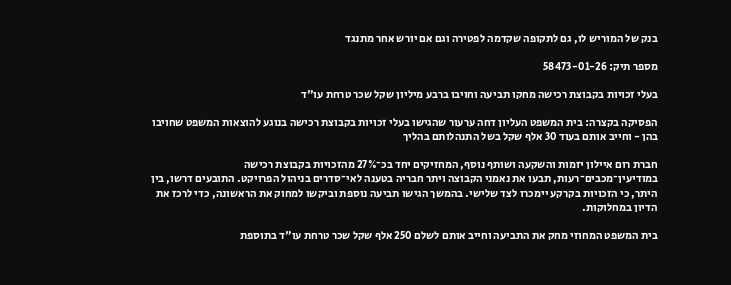בנק של המוריש לו, גם לתקופה שקדמה לפטירה וגם אם יורש אחר מתנגד

מספר תיק: 58473-01-26

בעלי זכויות בקבוצת רכישה מחקו תביעה וחויבו ברבע מיליון שקל שכר טרחת עו"ד

הפסיקה בקצרה: בית המשפט העליון דחה ערעור שהגישו בעלי זכויות בקבוצת רכישה בנוגע להוצאות המשפט שחויבו בהן - וחייב אותם בעוד 30 אלף שקל בשל התנהלותם בהליך

חברת רום איילון יזמות והשקעה ושותף נוסף, המחזיקים יחד בכ־27% מהזכויות בקבוצת רכישה במודיעין־מכבים־רעות, תבעו את נאמני הקבוצה ויתר חבריה בטענה לאי־סדרים בניהול הפרויקט. התובעים דרשו, בין היתר, כי הזכויות בקרקע יימכרו לצד שלישי. בהמשך הגישו תביעה נוספת וביקשו למחוק את הראשונה, כדי לרכז את הדיון במחלוקות.

בית המשפט המחוזי מחק את התביעה וחייב אותם לשלם 250 אלף שקל שכר טרחת עו"ד בתוספת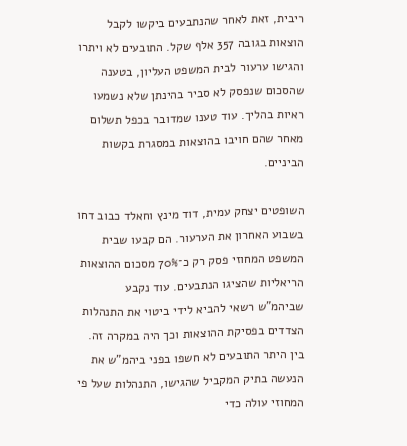ריבית, זאת לאחר שהנתבעים ביקשו לקבל הוצאות בגובה 357 אלף שקל. התובעים לא ויתרו והגישו ערעור לבית המשפט העליון, בטענה שהסכום שנפסק לא סביר בהינתן שלא נשמעו ראיות בהליך. עוד טענו שמדובר בכפל תשלום מאחר שהם חויבו בהוצאות במסגרת בקשות הביניים.

השופטים יצחק עמית, דוד מינץ וחאלד כבוב דחו בשבוע האחרון את הערעור. הם קבעו שבית המשפט המחוזי פסק רק כ־70% מסכום ההוצאות הריאליות שהציגו הנתבעים. עוד נקבע שביהמ"ש רשאי להביא לידי ביטוי את התנהלות הצדדים בפסיקת ההוצאות וכך היה במקרה זה. בין היתר התובעים לא חשפו בפני ביהמ"ש את הנעשה בתיק המקביל שהגישו, התנהלות שעל פי המחוזי עולה כדי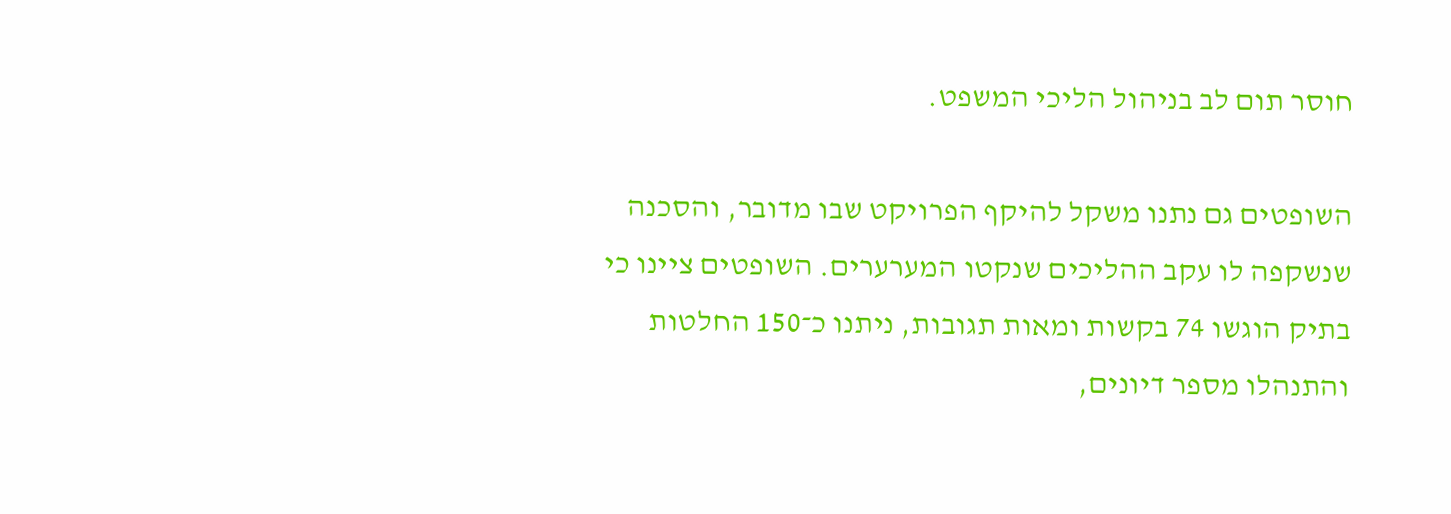חוסר תום לב בניהול הליכי המשפט.

השופטים גם נתנו משקל להיקף הפרויקט שבו מדובר, והסכנה שנשקפה לו עקב ההליכים שנקטו המערערים. השופטים ציינו כי בתיק הוגשו 74 בקשות ומאות תגובות, ניתנו כ־150 החלטות והתנהלו מספר דיונים,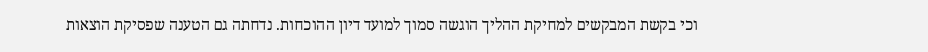וכי בקשת המבקשים למחיקת ההליך הוגשה סמוך למועד דיון ההוכחות. נדחתה גם הטענה שפסיקת הוצאות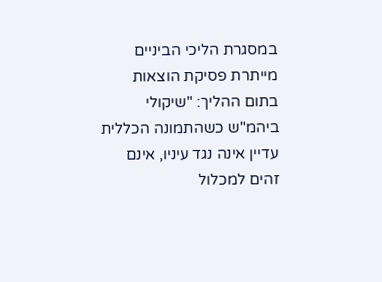במסגרת הליכי הביניים מייתרת פסיקת הוצאות בתום ההליך: "שיקולי ביהמ"ש כשהתמונה הכללית עדיין אינה נגד עיניו, אינם זהים למכלול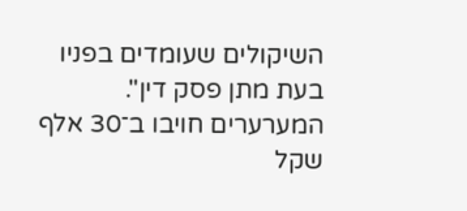השיקולים שעומדים בפניו בעת מתן פסק דין". המערערים חויבו ב־30 אלף שקל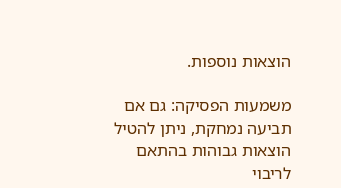הוצאות נוספות.

משמעות הפסיקה: גם אם תביעה נמחקת, ניתן להטיל הוצאות גבוהות בהתאם לריבוי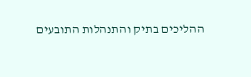ההליכים בתיק והתנהלות התובעים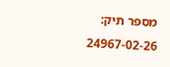מספר תיק: 24967-02-26